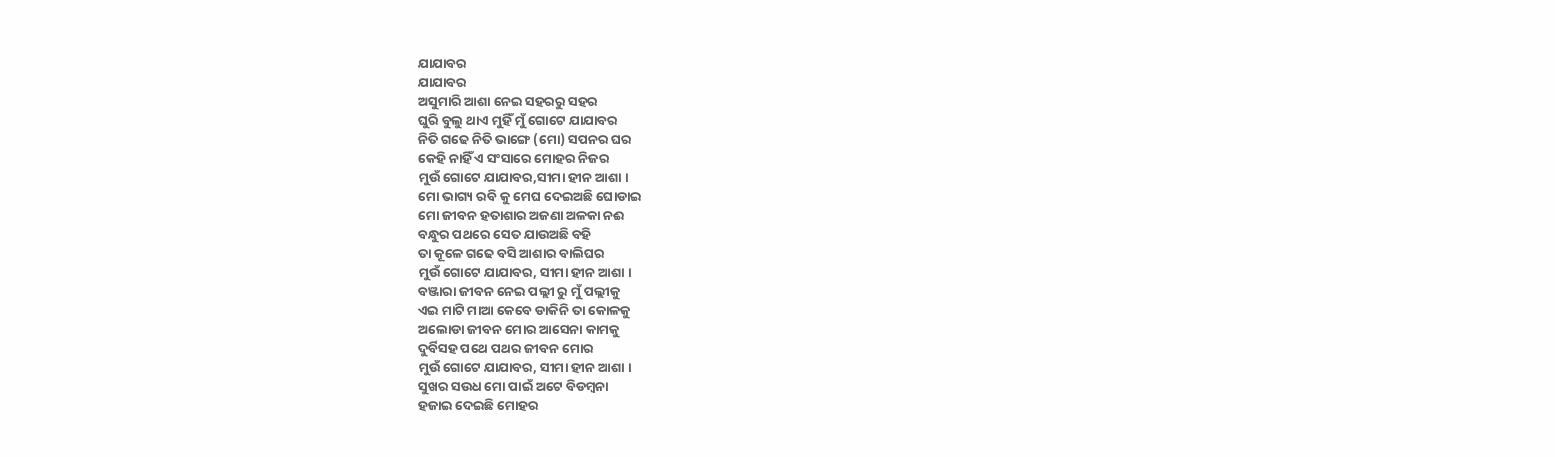ଯାଯାବର
ଯାଯାବର
ଅସୁମାରି ଆଶା ନେଇ ସହରରୁ ସହର
ଘୁରି ବୁଲୁ ଥାଏ ମୁହିଁ ମୁଁ ଗୋଟେ ଯାଯାବର
ନିତି ଗଢେ ନିତି ଭାଙ୍ଗେ (ମୋ) ସପନର ଘର
କେହି ନାହିଁ ଏ ସଂସାରେ ମୋହର ନିଜର
ମୁଉଁ ଗୋଟେ ଯାଯାବର,ସୀମା ହୀନ ଆଶା ।
ମୋ ଭାଗ୍ୟ ରବି କୁ ମେଘ ଦେଇଅଛି ଘୋଡାଇ
ମୋ ଜୀବନ ହତାଶାର ଅଜଣା ଅଳକା ନଈ
ବନ୍ଧୁର ପଥରେ ସେତ ଯାଉଅଛି ବହି
ତା କୂଳେ ଗଢେ ବସି ଆଶାର ବାଲିଘର
ମୁଉଁ ଗୋଟେ ଯାଯାବର, ସୀମା ହୀନ ଆଶା ।
ବଞ୍ଜାରା ଜୀବନ ନେଇ ପଲ୍ଲୀ ରୁ ମୁଁ ପଲ୍ଲୀକୁ
ଏଇ ମାଟି ମାଆ କେବେ ଡାକିନି ତା କୋଳକୁ
ଅଲୋଡା ଜୀବନ ମୋର ଆସେନା କାମକୁ
ଦୁର୍ବିସହ ପଥେ ପଥର ଜୀବନ ମୋର
ମୁଉଁ ଗୋଟେ ଯାଯାବର, ସୀମା ହୀନ ଆଶା ।
ସୁଖର ସଉଧ ମୋ ପାଇଁ ଅଟେ ବିଡମ୍ଵନା
ହଜାଇ ଦେଇଛି ମୋହର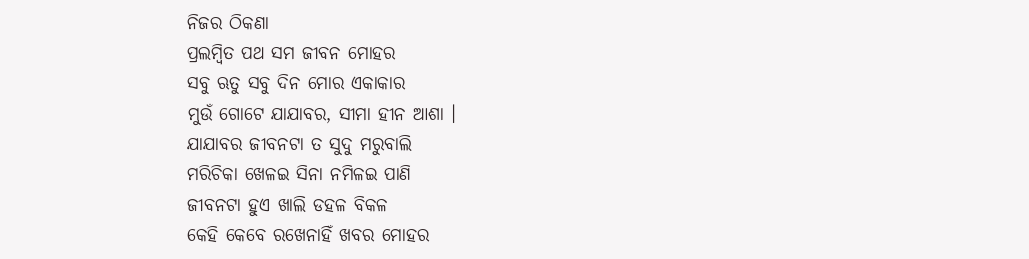ନିଜର ଠିକଣା
ପ୍ରଲମ୍ଵିତ ପଥ ସମ ଜୀବନ ମୋହର
ସବୁ ଋତୁ ସବୁ ଦିନ ମୋର ଏକାକାର
ମୁଉଁ ଗୋଟେ ଯାଯାବର, ସୀମା ହୀନ ଆଶା ।
ଯାଯାବର ଜୀବନଟା ତ ସୁଦୁ ମରୁବାଲି
ମରିଚିକା ଖେଳଇ ସିନା ନମିଳଇ ପାଣି
ଜୀବନଟା ହୁଏ ଖାଲି ଡହଳ ବିକଳ
କେହି କେବେ ରଖେନାହିଁ ଖବର ମୋହର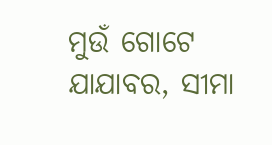ମୁଉଁ ଗୋଟେ ଯାଯାବର, ସୀମା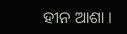ହୀନ ଆଶା ।